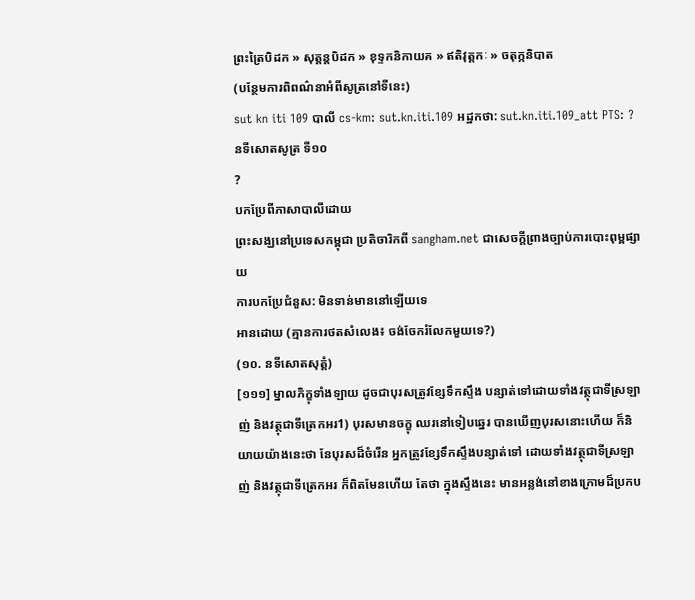ព្រះត្រៃបិដក » សុត្តន្តបិដក » ខុទ្ទកនិកាយគ » ឥតិវុត្តកៈ » ចតុក្កនិបាត
(បន្ថែមការពិពណ៌នាអំពីសូត្រនៅទីនេះ)
sut kn iti 109 បាលី cs-km: sut.kn.iti.109 អដ្ឋកថា: sut.kn.iti.109_att PTS: ?
នទីសោតសូត្រ ទី១០
?
បកប្រែពីភាសាបាលីដោយ
ព្រះសង្ឃនៅប្រទេសកម្ពុជា ប្រតិចារិកពី sangham.net ជាសេចក្តីព្រាងច្បាប់ការបោះពុម្ពផ្សាយ
ការបកប្រែជំនួស: មិនទាន់មាននៅឡើយទេ
អានដោយ (គ្មានការថតសំលេង៖ ចង់ចែករំលែកមួយទេ?)
(១០. នទីសោតសុត្តំ)
[១១១] ម្នាលភិក្ខុទាំងឡាយ ដូចជាបុរសត្រូវខ្សែទឹកស្ទឹង បន្សាត់ទៅដោយទាំងវត្ថុជាទីស្រឡាញ់ និងវត្ថុជាទីត្រេកអរ1) បុរសមានចក្ខុ ឈរនៅទៀបឆ្នេរ បានឃើញបុរសនោះហើយ ក៏និយាយយ៉ាងនេះថា នែបុរសដ៏ចំរើន អ្នកត្រូវខ្សែទឹកស្ទឹងបន្សាត់ទៅ ដោយទាំងវត្ថុជាទីស្រឡាញ់ និងវត្ថុជាទីត្រេកអរ ក៏ពិតមែនហើយ តែថា ក្នុងស្ទឹងនេះ មានអន្លង់នៅខាងក្រោមដ៏ប្រកប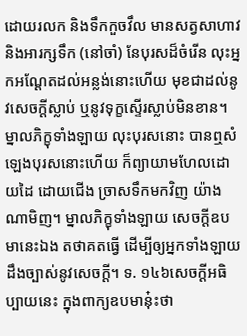ដោយរលក និងទឹកកួចវឹល មានសត្វសាហាវ និងអារក្សទឹក (នៅចាំ) នែបុរសដ៏ចំរើន លុះអ្នកអណ្ដែតដល់អន្លង់នោះហើយ មុខជាដល់នូវសេចក្ដីស្លាប់ ឬនូវទុក្ខស្ទើរស្លាប់មិនខាន។ ម្នាលភិក្ខុទាំងឡាយ លុះបុរសនោះ បានឮសំឡេងបុរសនោះហើយ ក៏ព្យាយាមហែលដោយដៃ ដោយជើង ច្រាសទឹកមកវិញ យ៉ាងណាមិញ។ ម្នាលភិក្ខុទាំងឡាយ សេចក្ដីឧបមានេះឯង តថាគតធ្វើ ដើម្បីឲ្យអ្នកទាំងឡាយ ដឹងច្បាស់នូវសេចក្ដី។ ទ. ១៤៦សេចក្ដីអធិប្បាយនេះ ក្នុងពាក្យឧបមានុ៎ះថា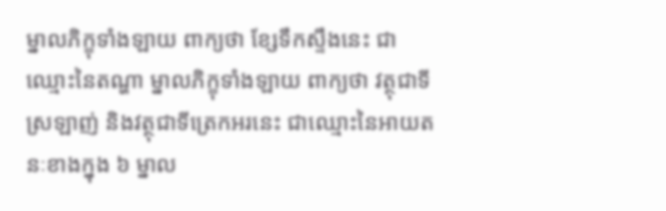ម្នាលភិក្ខុទាំងឡាយ ពាក្យថា ខ្សែទឹកស្ទឹងនេះ ជាឈ្មោះនៃតណ្ហា ម្នាលភិក្ខុទាំងឡាយ ពាក្យថា វត្ថុជាទីស្រឡាញ់ និងវត្ថុជាទីត្រេកអរនេះ ជាឈ្មោះនៃអាយតនៈខាងក្នុង ៦ ម្នាល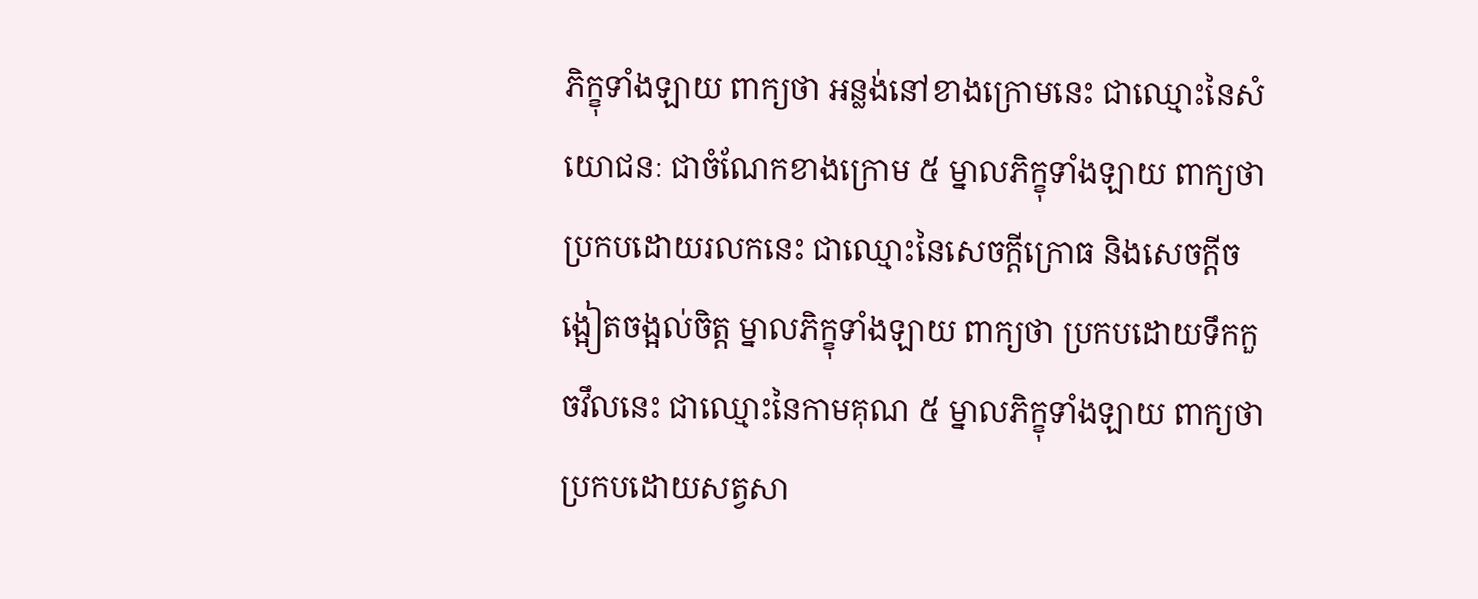ភិក្ខុទាំងឡាយ ពាក្យថា អន្លង់នៅខាងក្រោមនេះ ជាឈ្មោះនៃសំយោជនៈ ជាចំណែកខាងក្រោម ៥ ម្នាលភិក្ខុទាំងឡាយ ពាក្យថា ប្រកបដោយរលកនេះ ជាឈ្មោះនៃសេចក្ដីក្រោធ និងសេចក្ដីចង្អៀតចង្អល់ចិត្ត ម្នាលភិក្ខុទាំងឡាយ ពាក្យថា ប្រកបដោយទឹកកួចវឹលនេះ ជាឈ្មោះនៃកាមគុណ ៥ ម្នាលភិក្ខុទាំងឡាយ ពាក្យថា ប្រកបដោយសត្វសា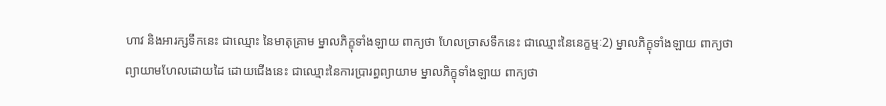ហាវ និងអារក្សទឹកនេះ ជាឈ្មោះ នៃមាតុគ្រាម ម្នាលភិក្ខុទាំងឡាយ ពាក្យថា ហែលច្រាសទឹកនេះ ជាឈ្មោះនៃនេក្ខម្មៈ2) ម្នាលភិក្ខុទាំងឡាយ ពាក្យថា ព្យាយាមហែលដោយដៃ ដោយជើងនេះ ជាឈ្មោះនៃការប្រារព្ធព្យាយាម ម្នាលភិក្ខុទាំងឡាយ ពាក្យថា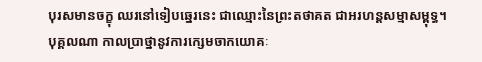បុរសមានចក្ខុ ឈរនៅទៀបឆ្នេរនេះ ជាឈ្មោះនៃព្រះតថាគត ជាអរហន្តសម្មាសម្ពុទ្ធ។
បុគ្គលណា កាលប្រាថ្នានូវការក្សេមចាកយោគៈ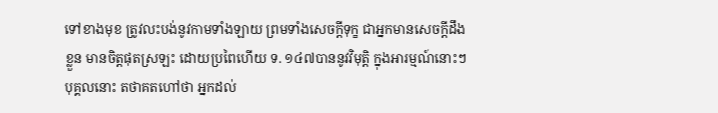ទៅខាងមុខ ត្រូវលះបង់នូវកាមទាំងឡាយ ព្រមទាំងសេចក្ដីទុក្ខ ជាអ្នកមានសេចក្តីដឹងខ្លួន មានចិត្តផុតស្រឡះ ដោយប្រពៃហើយ ទ. ១៤៧បាននូវវិមុត្តិ ក្នុងអារម្មណ៍នោះៗ បុគ្គលនោះ តថាគតហៅថា អ្នកដល់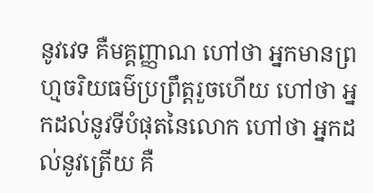នូវវេទ គឺមគ្គញ្ញាណ ហៅថា អ្នកមានព្រហ្មចរិយធម៌ប្រព្រឹត្តរួចហើយ ហៅថា អ្នកដល់នូវទីបំផុតនៃលោក ហៅថា អ្នកដល់នូវត្រើយ គឺ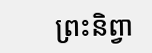ព្រះនិព្វា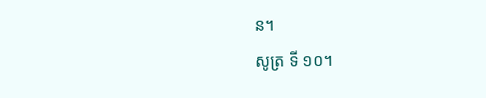ន។
សូត្រ ទី ១០។